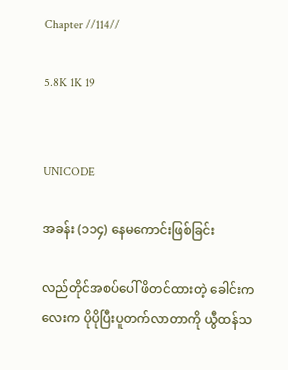Chapter //114//

5.8K 1K 19


UNICODE

အခန်း (၁၁၄) နေမကောင်းဖြစ်ခြင်း

လည်တိုင်အစပ်ပေါ် ဖိတင်ထားတဲ့ ခေါင်းကလေးက ပိုပိုပြီးပူတက်လာတာကို ယွီထန်သ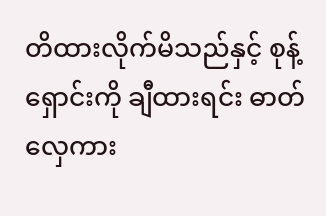တိထားလိုက်မိသည်နှင့် စုန့်ရှောင်းကို ချီထားရင်း ဓာတ်လှေကား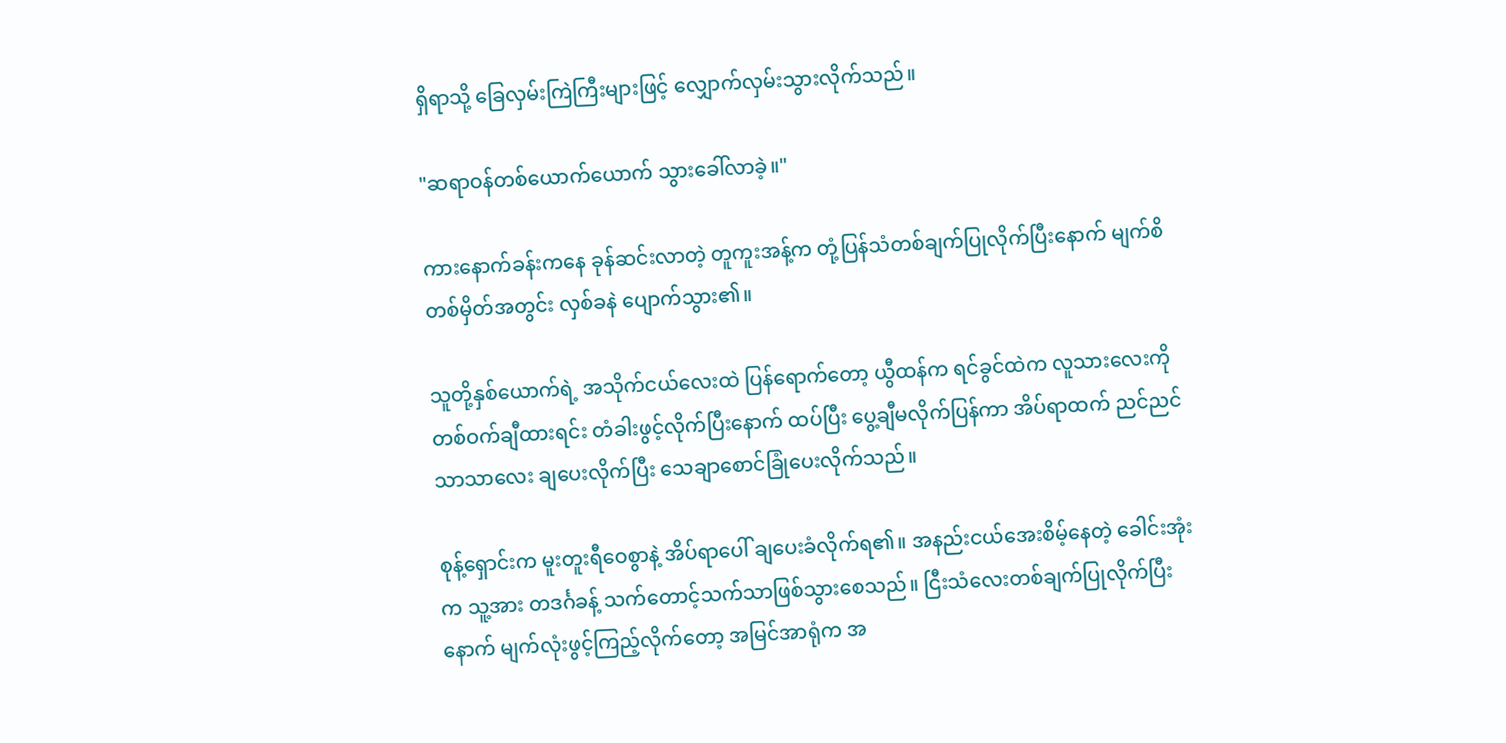ရှိရာသို့ ခြေလှမ်းကြဲကြီးများဖြင့် လျှောက်လှမ်းသွားလိုက်သည်။

"ဆရာဝန်တစ်ယောက်ယောက် သွားခေါ်လာခဲ့။"

ကားနောက်ခန်းကနေ ခုန်ဆင်းလာတဲ့ တူကူးအန့်က တုံ့ပြန်သံတစ်ချက်ပြုလိုက်ပြီးနောက် မျက်စိတစ်မှိတ်အတွင်း လှစ်ခနဲ ပျောက်သွား၏။

သူတို့နှစ်ယောက်ရဲ့ အသိုက်ငယ်လေးထဲ ပြန်ရောက်တော့ ယွီထန်က ရင်ခွင်ထဲက လူသားလေးကို တစ်ဝက်ချီထားရင်း တံခါးဖွင့်လိုက်ပြီးနောက် ထပ်ပြီး ပွေ့ချီမလိုက်ပြန်ကာ အိပ်ရာထက် ညင်ညင်သာသာလေး ချပေးလိုက်ပြီး သေချာစောင်ခြုံပေးလိုက်သည်။

စုန့်ရှောင်းက မူးတူးရီဝေစွာနဲ့ အိပ်ရာပေါ် ချပေးခံလိုက်ရ၏။ အနည်းငယ်အေးစိမ့်နေတဲ့ ခေါင်းအုံးက သူ့အား တဒင်္ဂခန့် သက်တောင့်သက်သာဖြစ်သွားစေသည်။ ငြီးသံလေးတစ်ချက်ပြုလိုက်ပြီးနောက် မျက်လုံးဖွင့်ကြည့်လိုက်တော့ အမြင်အာရုံက အ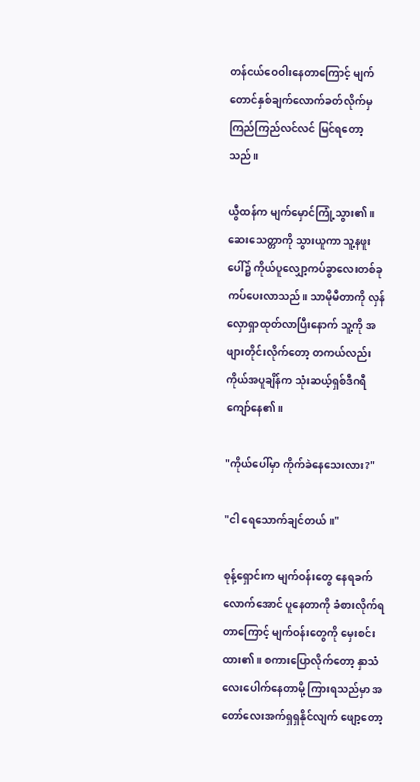တန်ငယ်ဝေဝါးနေတာကြောင့် မျက်တောင်နှစ်ချက်လောက်ခတ်လိုက်မှ ကြည်ကြည်လင်လင် မြင်ရတော့သည်။

ယွီထန်က မျက်မှောင်ကြုံ့သွား၏။ ဆေးသေတ္တာကို သွားယူကာ သူ့နဖူးပေါ်၌ ကိုယ်ပူလျှော့ကပ်ခွာလေးတစ်ခု ကပ်ပေးလာသည်။ သာမိုမီတာကို လှန်လှောရှာထုတ်လာပြီးနောက် သူ့ကို အဖျားတိုင်းလိုက်တော့ တကယ်လည်း ကိုယ်အပူချိန်က သုံးဆယ့်ရှစ်ဒီဂရီကျော်နေ၏။

"ကိုယ်ပေါ်မှာ ကိုက်ခဲနေသေးလား?"

"ငါ ရေသောက်ချင်တယ်။"

စုန့်ရှောင်းက မျက်ဝန်းတွေ နေရခက်လောက်အောင် ပူနေတာကို ခံစားလိုက်ရတာကြောင့် မျက်ဝန်းတွေကို မှေးစင်းထား၏။ စကားပြောလိုက်တော့ နှာသံလေးပေါက်နေတာမို့ ကြားရသည်မှာ အတော်လေးအက်ရှရှနိုင်လျက် ဖျော့တော့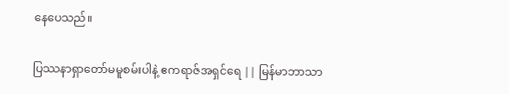နေပေသည်။

ပြဿနာရှာတော်မမူစမ်းပါနဲ့ ဧကရာဇ်အရှင်ရေ || မြန်မာဘာသာ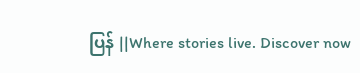ပြန် ||Where stories live. Discover now